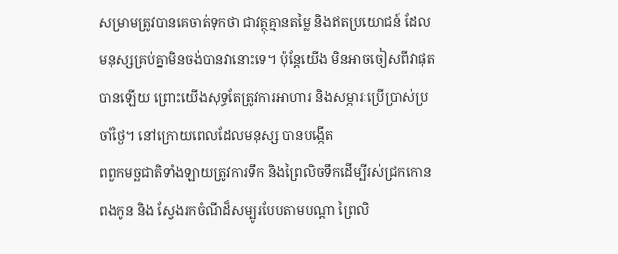សម្រាមត្រូវបានគេចាត់ទុកថា ជាវត្ថុគ្មានតម្លៃ និងឥតប្រយោជន៍ ដែលមនុស្សគ្រប់គ្នាមិនចង់បានវានោះទេ។ ប៉ុន្ដែយើង មិនអាចចៀសពីវាផុតបានឡើយ ព្រោះយើងសុទ្ធតែត្រូវការអាហារ និងសម្ភារៈប្រើប្រាស់ប្រចាំថ្ងៃ។ នៅក្រោយពេលដែលមនុស្ស បានបង្កើត
ពពួកមច្ឆជាតិទាំងឡាយត្រូវការទឹក និងព្រៃលិចទឹកដើម្បីរស់ជ្រកកោនពងកូន និង ស្វែងរកចំណីដ៏សម្បូរបែបតាមបណ្ដា ព្រៃលិ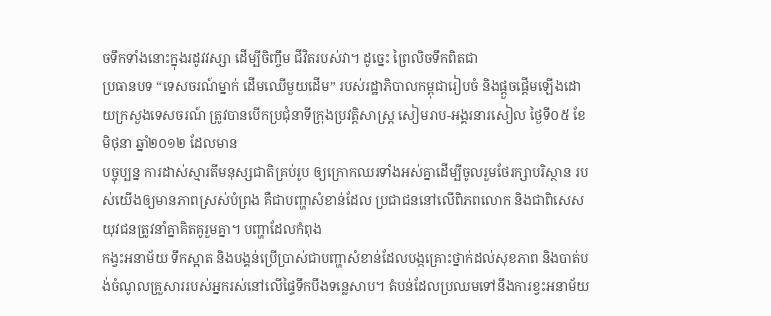ចទឹកទាំងនោះក្នុងរដូវវស្សា ដើម្បីចិញ្ចឹម ជីវិតរបស់វា។ ដូច្នេះ ព្រៃលិចទឹកពិតជា
ប្រធានបទ “ទេសចរណ៍ម្នាក់ ដើមឈើមួយដើម” របស់រដ្ឋាភិបាលកម្ពុជារៀបចំ និងផ្តួចផ្តើមឡើងដោយក្រសួងទេសចរណ៍ ត្រូវបានបើកប្រជុំនាទីក្រុងប្រវត្តិសាស្រ្ត សៀមរាប-អង្គរនារសៀល ថ្ងៃទី០៥ ខែមិថុនា ឆ្នាំ២០១២ ដែលមាន
បច្ចុប្បន្ន ការដាស់ស្មារតីមនុស្សជាតិគ្រប់រូប ឲ្យក្រោកឈរទាំងអស់គ្នាដើម្បីចូលរួមថែរក្សាបរិស្ថាន របស់យើងឲ្យមានភាពស្រស់បំព្រង គឺជាបញ្ហាសំខាន់ដែល ប្រជាជននៅលើពិភពលោក និងជាពិសេសយុវជនត្រូវនាំគ្នាគិតគូរួមគ្នា។ បញ្ហាដែលកំពុង
កង្វះអនាម័យ ទឹកស្អាត និងបង្គន់ប្រើប្រាស់ជាបញ្ហាសំខាន់ដែលបង្កគ្រោះថ្នាក់ដល់សុខភាព និងបាត់បង់ចំណូលគ្រួសាររបស់អ្នករស់នៅលើផ្ទៃទឹកបឹងទន្លេសាប។ តំបន់ដែលប្រឈមទៅនឹងការខ្វះអនាម័យ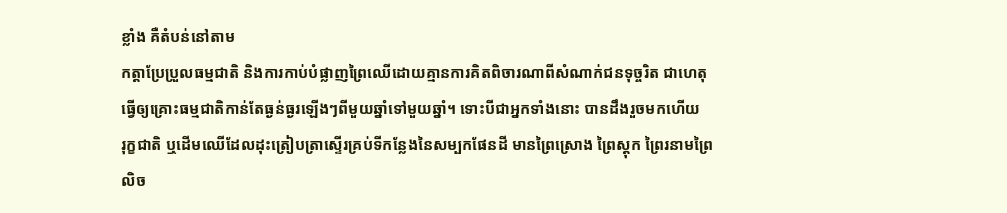ខ្លាំង គឺតំបន់នៅតាម
កត្តាប្រែប្រួលធម្មជាតិ និងការកាប់បំផ្លាញព្រៃឈើដោយគ្មានការគិតពិចារណាពីសំណាក់ជនទុច្ចរិត ជាហេតុធ្វើឲ្យគ្រោះធម្មជាតិកាន់តែធ្ងន់ធ្ងរឡើងៗពីមួយឆ្នាំទៅមួយឆ្នាំ។ ទោះបីជាអ្នកទាំងនោះ បានដឹងរួចមកហើយ
រុក្ខជាតិ ឬដើមឈើដែលដុះត្រៀបត្រាស្ទើរគ្រប់ទីកន្លែងនៃសម្បកផែនដី មានព្រៃស្រោង ព្រៃស្ដុក ព្រៃរនាមព្រៃលិច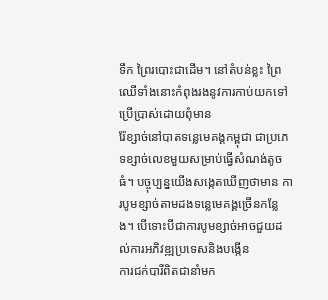ទឹក ព្រៃរបោះជាដើម។ នៅតំបន់ខ្លះ ព្រៃឈើទាំងនោះកំពុងរងនូវការកាប់យកទៅប្រើប្រាស់ដោយពុំមាន
រ៉ែខ្សាច់នៅបាតទន្លេមេគង្គកម្ពុជា ជាប្រភេទខ្សាច់លេខមួយសម្រាប់ធ្វើសំណង់តូចធំ។ បច្ចុប្បន្នយើងសង្កេតឃើញថាមាន ការបូមខ្សាច់តាមដងទន្លេមេគង្គច្រើនកន្លែង។ បើទោះបីជាការបូមខ្សាច់អាចជួយដល់ការអភិវឌ្ឍប្រទេសនិងបង្កើន
ការជក់បារីពិតជានាំមក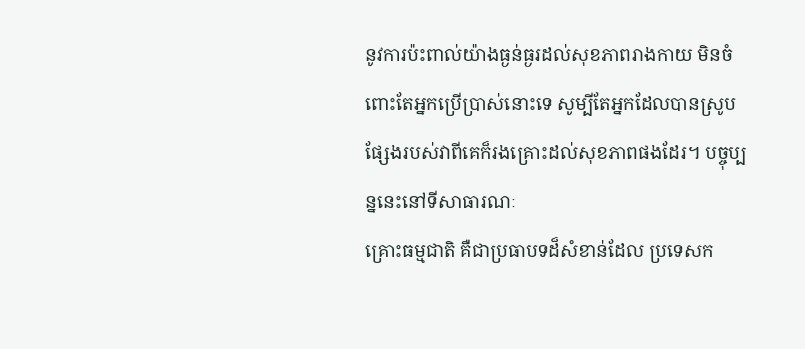នូវការប៉ះពាល់យ៉ាងធ្ងន់ធ្ងរដល់សុខភាពរាងកាយ មិនចំពោះតែអ្នកប្រើប្រាស់នោះទេ សូម្បីតែអ្នកដែលបានស្រូបផ្សែងរបស់វាពីគេក៏រងគ្រោះដល់សុខភាពផងដែរ។ បច្ចុប្បន្ននេះនៅទីសាធារណៈ
គ្រោះធម្មជាតិ គឺជាប្រធាបទដ៏សំខាន់ដែល ប្រទេសក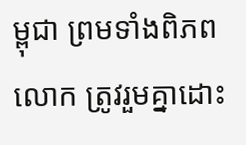ម្ពុជា ព្រមទាំងពិភពលោក ត្រូវរួមគ្នាដោះ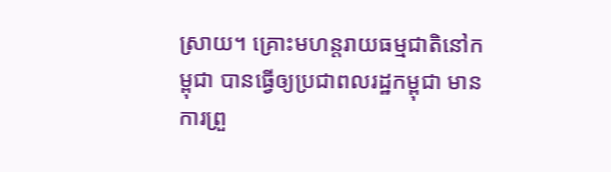ស្រាយ។ គ្រោះមហន្តរាយធម្មជាតិនៅកម្ពុជា បានធ្វើឲ្យប្រជាពលរដ្ឋកម្ពុជា មានការព្រួ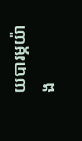យបារម្ភយ៉ាង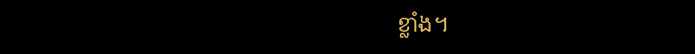ខ្លាំង។